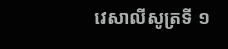វេសាលីសូត្រទី ១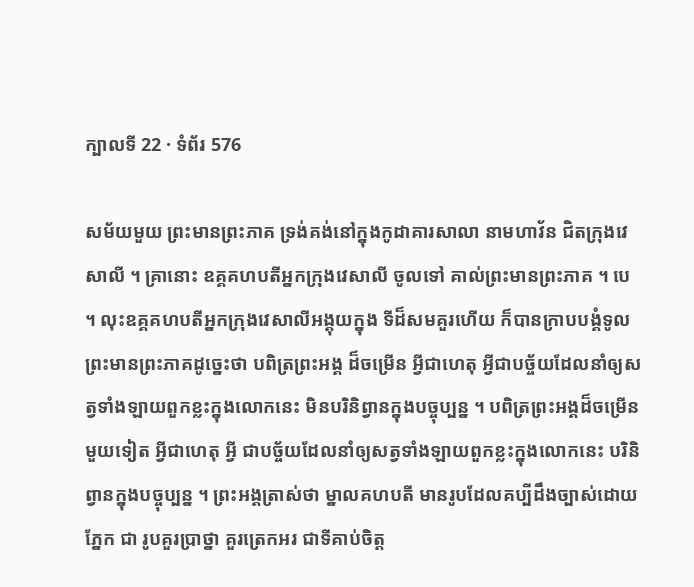ក្បាលទី 22 · ទំព័រ 576

សម័យមួយ ព្រះមានព្រះភាគ ទ្រង់គង់នៅក្នុងកូដាគារសាលា នាមហាវ័ន ជិតក្រុងវេសាលី ។ គ្រានោះ ឧគ្គគហបតីអ្នកក្រុងវេសាលី ចូលទៅ គាល់ព្រះមានព្រះភាគ ។ បេ ។ លុះឧគ្គគហបតីអ្នកក្រុងវេសាលីអង្គុយក្នុង ទីដ៏សមគួរហើយ ក៏បានក្រាបបង្គំទូលព្រះមានព្រះភាគដូច្នេះថា បពិត្រព្រះអង្គ ដ៏ចម្រើន អ្វីជាហេតុ អ្វីជាបច្ច័យដែលនាំឲ្យសត្វទាំងឡាយពួកខ្លះក្នុងលោកនេះ មិនបរិនិព្វានក្នុងបច្ចុប្បន្ន ។ បពិត្រព្រះអង្គដ៏ចម្រើន មួយទៀត អ្វីជាហេតុ អ្វី ជាបច្ច័យដែលនាំឲ្យសត្វទាំងឡាយពួកខ្លះក្នុងលោកនេះ បរិនិព្វានក្នុងបច្ចុប្បន្ន ។ ព្រះអង្គត្រាស់ថា ម្នាលគហបតី មានរូបដែលគប្បីដឹងច្បាស់ដោយភ្នែក ជា រូបគួរប្រាថ្នា គួរត្រេកអរ ជាទីគាប់ចិត្ត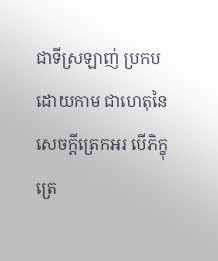ជាទីស្រឡាញ់ ប្រកបដោយកាម ជាហេតុនៃសេចក្តីត្រេកអរ បើភិក្ខុត្រេ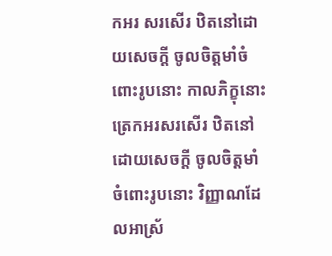កអរ សរសើរ ឋិតនៅដោយសេចក្តី ចូលចិត្តមាំចំពោះរូបនោះ កាលភិក្ខុនោះត្រេកអរសរសើរ ឋិតនៅដោយសេចក្តី ចូលចិត្តមាំចំពោះរូបនោះ វិញ្ញាណដែលអាស្រ័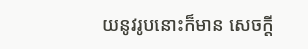យនូវរូបនោះក៏មាន សេចក្តី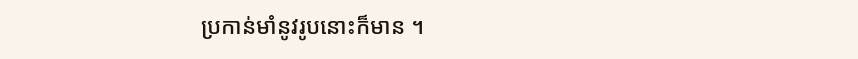ប្រកាន់មាំនូវរូបនោះក៏មាន ។